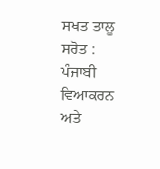ਸਖਤ ਤਾਲੂ ਸਰੋਤ : ਪੰਜਾਬੀ ਵਿਆਕਰਨ ਅਤੇ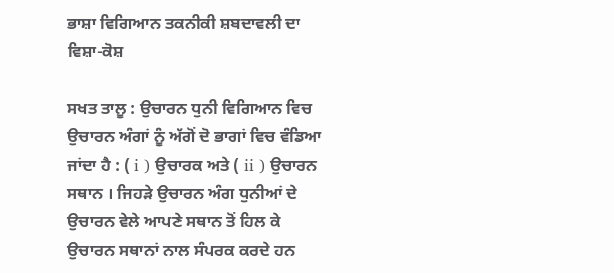ਭਾਸ਼ਾ ਵਿਗਿਆਨ ਤਕਨੀਕੀ ਸ਼ਬਦਾਵਲੀ ਦਾ ਵਿਸ਼ਾ-ਕੋਸ਼

ਸਖਤ ਤਾਲੂ : ਉਚਾਰਨ ਧੁਨੀ ਵਿਗਿਆਨ ਵਿਚ ਉਚਾਰਨ ਅੰਗਾਂ ਨੂੰ ਅੱਗੋਂ ਦੋ ਭਾਗਾਂ ਵਿਚ ਵੰਡਿਆ ਜਾਂਦਾ ਹੈ : ( i ) ਉਚਾਰਕ ਅਤੇ ( ii ) ਉਚਾਰਨ ਸਥਾਨ । ਜਿਹੜੇ ਉਚਾਰਨ ਅੰਗ ਧੁਨੀਆਂ ਦੇ ਉਚਾਰਨ ਵੇਲੇ ਆਪਣੇ ਸਥਾਨ ਤੋਂ ਹਿਲ ਕੇ ਉਚਾਰਨ ਸਥਾਨਾਂ ਨਾਲ ਸੰਪਰਕ ਕਰਦੇ ਹਨ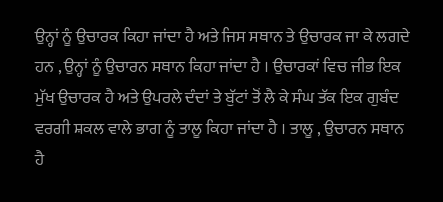ਉਨ੍ਹਾਂ ਨੂੰ ਉਚਾਰਕ ਕਿਹਾ ਜਾਂਦਾ ਹੈ ਅਤੇ ਜਿਸ ਸਥਾਨ ਤੇ ਉਚਾਰਕ ਜਾ ਕੇ ਲਗਦੇ ਹਨ , ਉਨ੍ਹਾਂ ਨੂੰ ਉਚਾਰਨ ਸਥਾਨ ਕਿਹਾ ਜਾਂਦਾ ਹੈ । ਉਚਾਰਕਾਂ ਵਿਚ ਜੀਭ ਇਕ ਮੁੱਖ ਉਚਾਰਕ ਹੈ ਅਤੇ ਉਪਰਲੇ ਦੰਦਾਂ ਤੇ ਬੁੱਟਾਂ ਤੋਂ ਲੈ ਕੇ ਸੰਘ ਤੱਕ ਇਕ ਗੁਬੰਦ ਵਰਗੀ ਸ਼ਕਲ ਵਾਲੇ ਭਾਗ ਨੂੰ ਤਾਲੂ ਕਿਹਾ ਜਾਂਦਾ ਹੈ । ਤਾਲੂ , ਉਚਾਰਨ ਸਥਾਨ ਹੈ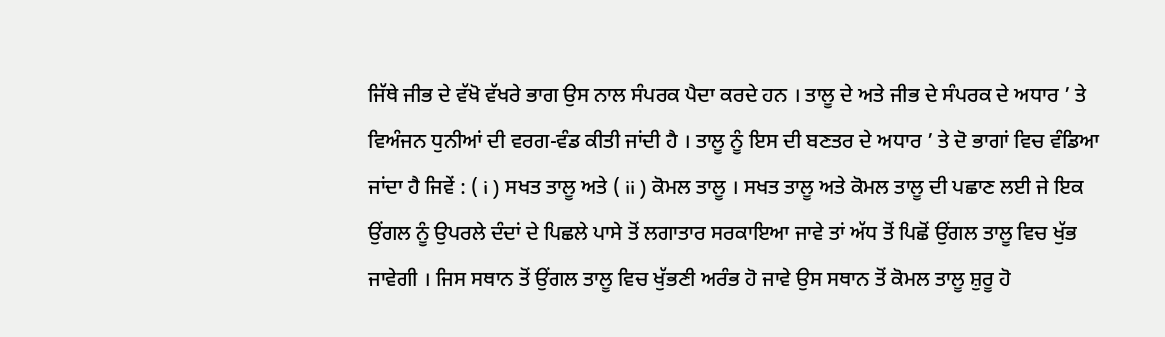ਜਿੱਥੇ ਜੀਭ ਦੇ ਵੱਖੋ ਵੱਖਰੇ ਭਾਗ ਉਸ ਨਾਲ ਸੰਪਰਕ ਪੈਦਾ ਕਰਦੇ ਹਨ । ਤਾਲੂ ਦੇ ਅਤੇ ਜੀਭ ਦੇ ਸੰਪਰਕ ਦੇ ਅਧਾਰ ’ ਤੇ ਵਿਅੰਜਨ ਧੁਨੀਆਂ ਦੀ ਵਰਗ-ਵੰਡ ਕੀਤੀ ਜਾਂਦੀ ਹੈ । ਤਾਲੂ ਨੂੰ ਇਸ ਦੀ ਬਣਤਰ ਦੇ ਅਧਾਰ ’ ਤੇ ਦੋ ਭਾਗਾਂ ਵਿਚ ਵੰਡਿਆ ਜਾਂਦਾ ਹੈ ਜਿਵੇਂ : ( i ) ਸਖਤ ਤਾਲੂ ਅਤੇ ( ii ) ਕੋਮਲ ਤਾਲੂ । ਸਖਤ ਤਾਲੂ ਅਤੇ ਕੋਮਲ ਤਾਲੂ ਦੀ ਪਛਾਣ ਲਈ ਜੇ ਇਕ ਉਂਗਲ ਨੂੰ ਉਪਰਲੇ ਦੰਦਾਂ ਦੇ ਪਿਛਲੇ ਪਾਸੇ ਤੋਂ ਲਗਾਤਾਰ ਸਰਕਾਇਆ ਜਾਵੇ ਤਾਂ ਅੱਧ ਤੋਂ ਪਿਛੋਂ ਉਂਗਲ ਤਾਲੂ ਵਿਚ ਖੁੱਭ ਜਾਵੇਗੀ । ਜਿਸ ਸਥਾਨ ਤੋਂ ਉਂਗਲ ਤਾਲੂ ਵਿਚ ਖੁੱਭਣੀ ਅਰੰਭ ਹੋ ਜਾਵੇ ਉਸ ਸਥਾਨ ਤੋਂ ਕੋਮਲ ਤਾਲੂ ਸ਼ੁਰੂ ਹੋ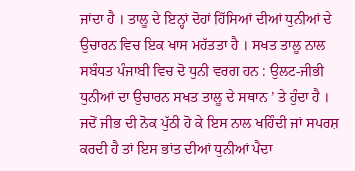ਜਾਂਦਾ ਹੈ । ਤਾਲੂ ਦੇ ਇਨ੍ਹਾਂ ਦੋਹਾਂ ਹਿੱਸਿਆਂ ਦੀਆਂ ਧੁਨੀਆਂ ਦੇ ਉਚਾਰਨ ਵਿਚ ਇਕ ਖਾਸ ਮਹੱਤਤਾ ਹੈ । ਸਖਤ ਤਾਲੂ ਨਾਲ ਸਬੰਧਤ ਪੰਜਾਬੀ ਵਿਚ ਦੋ ਧੁਨੀ ਵਰਗ ਹਨ : ਉਲਟ-ਜੀਭੀ ਧੁਨੀਆਂ ਦਾ ਉਚਾਰਨ ਸਖਤ ਤਾਲੂ ਦੇ ਸਥਾਨ ’ ਤੇ ਹੁੰਦਾ ਹੈ । ਜਦੋਂ ਜੀਭ ਦੀ ਨੋਕ ਪੁੱਠੀ ਹੋ ਕੇ ਇਸ ਨਾਲ ਖਹਿੰਦੀ ਜਾਂ ਸਪਰਸ਼ ਕਰਦੀ ਹੈ ਤਾਂ ਇਸ ਭਾਂਤ ਦੀਆਂ ਧੁਨੀਆਂ ਪੈਦਾ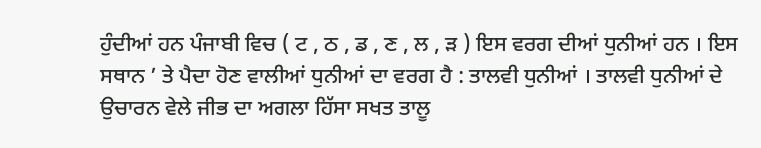ਹੁੰਦੀਆਂ ਹਨ ਪੰਜਾਬੀ ਵਿਚ ( ਟ , ਠ , ਡ , ਣ , ਲ , ੜ ) ਇਸ ਵਰਗ ਦੀਆਂ ਧੁਨੀਆਂ ਹਨ । ਇਸ ਸਥਾਨ ’ ਤੇ ਪੈਦਾ ਹੋਣ ਵਾਲੀਆਂ ਧੁਨੀਆਂ ਦਾ ਵਰਗ ਹੈ : ਤਾਲਵੀ ਧੁਨੀਆਂ । ਤਾਲਵੀ ਧੁਨੀਆਂ ਦੇ ਉਚਾਰਨ ਵੇਲੇ ਜੀਭ ਦਾ ਅਗਲਾ ਹਿੱਸਾ ਸਖਤ ਤਾਲੂ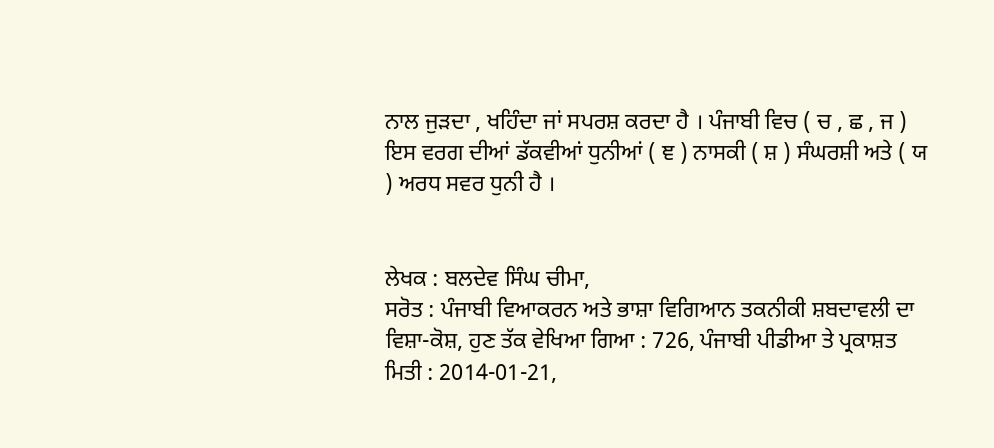ਨਾਲ ਜੁੜਦਾ , ਖਹਿੰਦਾ ਜਾਂ ਸਪਰਸ਼ ਕਰਦਾ ਹੈ । ਪੰਜਾਬੀ ਵਿਚ ( ਚ , ਛ , ਜ ) ਇਸ ਵਰਗ ਦੀਆਂ ਡੱਕਵੀਆਂ ਧੁਨੀਆਂ ( ਞ ) ਨਾਸਕੀ ( ਸ਼ ) ਸੰਘਰਸ਼ੀ ਅਤੇ ( ਯ ) ਅਰਧ ਸਵਰ ਧੁਨੀ ਹੈ ।


ਲੇਖਕ : ਬਲਦੇਵ ਸਿੰਘ ਚੀਮਾ,
ਸਰੋਤ : ਪੰਜਾਬੀ ਵਿਆਕਰਨ ਅਤੇ ਭਾਸ਼ਾ ਵਿਗਿਆਨ ਤਕਨੀਕੀ ਸ਼ਬਦਾਵਲੀ ਦਾ ਵਿਸ਼ਾ-ਕੋਸ਼, ਹੁਣ ਤੱਕ ਵੇਖਿਆ ਗਿਆ : 726, ਪੰਜਾਬੀ ਪੀਡੀਆ ਤੇ ਪ੍ਰਕਾਸ਼ਤ ਮਿਤੀ : 2014-01-21,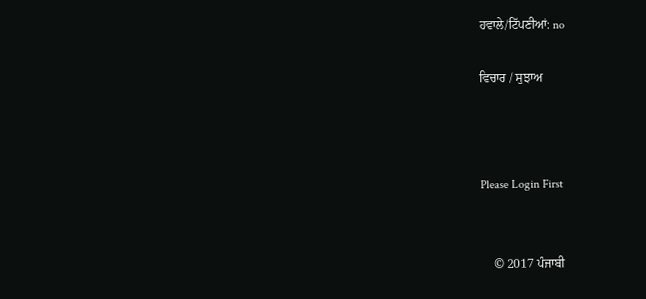ਹਵਾਲੇ/ਟਿੱਪਣੀਆਂ: no

ਵਿਚਾਰ / ਸੁਝਾਅ



Please Login First


    © 2017 ਪੰਜਾਬੀ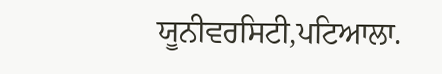ਯੂਨੀਵਰਸਿਟੀ,ਪਟਿਆਲਾ.